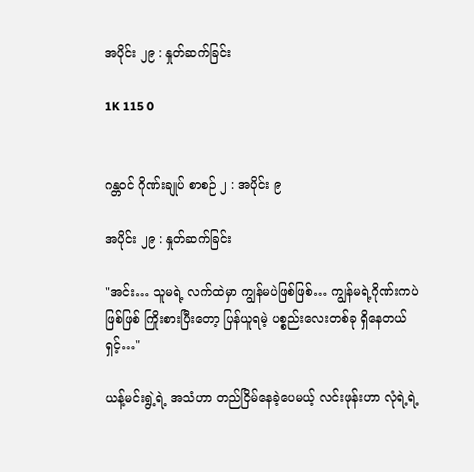အပိုင်း ၂၉ : နှုတ်ဆက်ခြင်း

1K 115 0


ဂန္တဝင် ဂိုဏ်းချုပ် စာစဉ် ၂ : အပိုင်း ၉

အပိုင်း ၂၉ : နှုတ်ဆက်ခြင်း

"အင်း… သူမရဲ့ လက်ထဲမှာ ကျွန်မပဲဖြစ်ဖြစ်… ကျွန်မရဲ့ဂိုဏ်းကပဲ ဖြစ်ဖြစ် ကြိုးစားပြီးတော့ ပြန်ယူရမဲ့ ပစ္စည်းလေးတစ်ခု ရှိနေတယ်ရှင့်…"

ယန့်မင်းရွဲ့ရဲ့ အသံဟာ တည်ငြိမ်နေခဲ့ပေမယ့် လင်းဖုန်းဟာ လုံရဲ့ရဲ့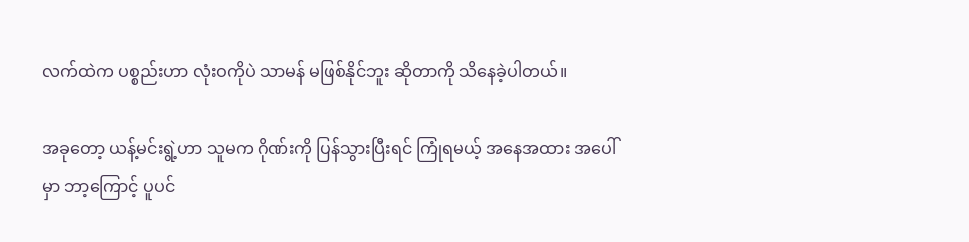လက်ထဲက ပစ္စည်းဟာ လုံးဝကိုပဲ သာမန် မဖြစ်နိုင်ဘူး ဆိုတာကို သိနေခဲ့ပါတယ်။

အခုတော့ ယန့်မင်းရွဲ့ဟာ သူမက ဂိုဏ်းကို ပြန်သွားပြီးရင် ကြုံရမယ့် အနေအထား အပေါ်မှာ ဘာ့ကြောင့် ပူပင်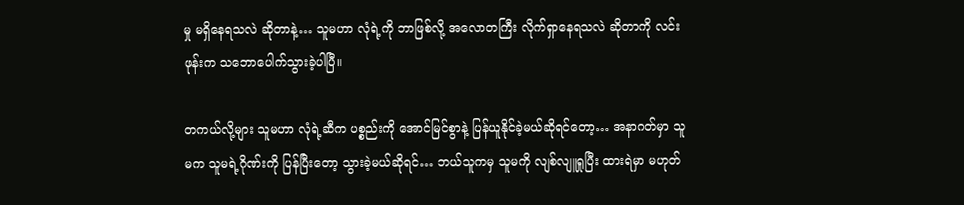မှု မရှိနေရသလဲ ဆိုတာနဲ့… သူမဟာ လုံရဲ့ကို ဘာဖြစ်လို့ အလောတကြီး လိုက်ရှာနေရသလဲ ဆိုတာကို လင်းဖုန်းက သဘောပေါက်သွားခဲ့ပါပြီ။

တကယ်လို့များ သူမဟာ လုံရဲ့ဆီက ပစ္စည်းကို အောင်မြင်စွာနဲ့ ပြန်ယူနိုင်ခဲ့မယ်ဆိုရင်တော့… အနာဂတ်မှာ သူမက သူမရဲ့ဂိုဏ်းကို ပြန်ပြီးတော့ သွားခဲ့မယ်ဆိုရင်… ဘယ်သူကမှ သူမကို လျစ်လျူရှုပြီး ထားရဲမှာ မဟုတ်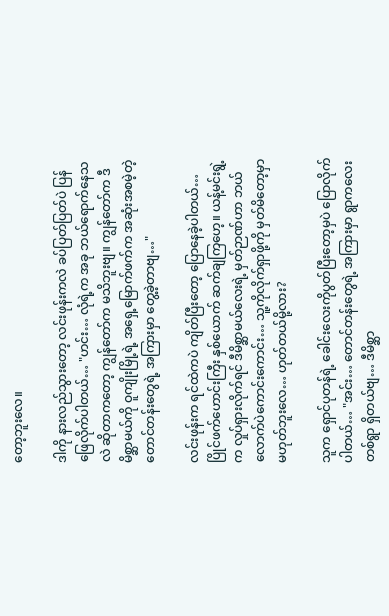တော့ဘူးလေ။

ဒါကို နားလည်သွားတော့ လင်းဖုန်းကလဲ ခပ်ပြတ်ပြတ်ပဲ ပြန်ဖြေလိုက်ပါတယ်… "ဟင်း… လုံရဲ့က အခု ဘယ်ရောက်နေသလဲ ဆိုတာကတော့ ကျွန်တော်က မသိဘူးဗျ။ ကျွန်တော်က ဒီမိစ္ဆာမယ်ကို ဝူကျိုးမြို့ရဲ့ အရှေ့မြောက်ဖက်က အဆုံးအစမဲ့တဲ့ တောင်တန်းတွေရဲ့ အကြားမှာ တွေ့ခဲ့တာဗျ…"

လင်းဖုန်းက ရင်ထဲကပဲ ကျိတ်ပြီးတော့ ပြောနေခဲ့ပါတယ်… ပြိုင်ဖက်ဟောင်းကြီး နှစ်ယောက် ဆက်ချကြဟေ့။ ယန့်မင်းရွဲ့က လှုပ်ရှားလိုက်ရင် ဒီမိစ္ဆာမယ်လေးရဲ့ မှတ်ဉာဏ်ဟာ ဘယ်လောက်ပဲကောင်းကောင်း… သူ့ကိုလိုက်ရှာဖို့ကို မှတ်မိတော့မှာ မဟုတ်ဘူးလေ… ဟုတ်တယ်မို့လား?

သူက ရှောင်ပုတန်ရဲ့ ခေါင်းလေးကိုပွတ်ပြီးတော့မှပဲ ပြောလိုက်ပါတယ်… "အင်း… တောင်တန်းတွေရဲ့ အကြားမှာ ရွာကလေးတစ်ရွာ ရှိတယ်ဗျ… ဒီမိစ္ဆာ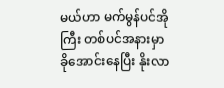မယ်ဟာ မက်မွန်ပင်အိုကြီး တစ်ပင်အနားမှာ ခိုအောင်းနေပြီး နိုးလာ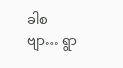ခါစဗျာ… ရွာ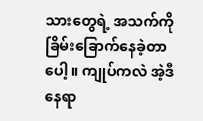သားတွေရဲ့ အသက်ကို ခြိမ်းခြောက်နေခဲ့တာပေါ့။ ကျုပ်ကလဲ အဲ့ဒီနေရာ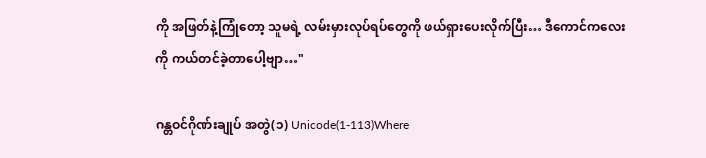ကို အဖြတ်နဲ့ကြုံတော့ သူမရဲ့ လမ်းမှားလုပ်ရပ်တွေကို ဖယ်ရှားပေးလိုက်ပြီး… ဒီကောင်ကလေးကို ကယ်တင်ခဲ့တာပေါ့ဗျာ…"

ဂန္တဝင်ဂိုဏ်းချုပ် အတွဲ(၁) Unicode(1-113)Where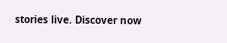stories live. Discover now